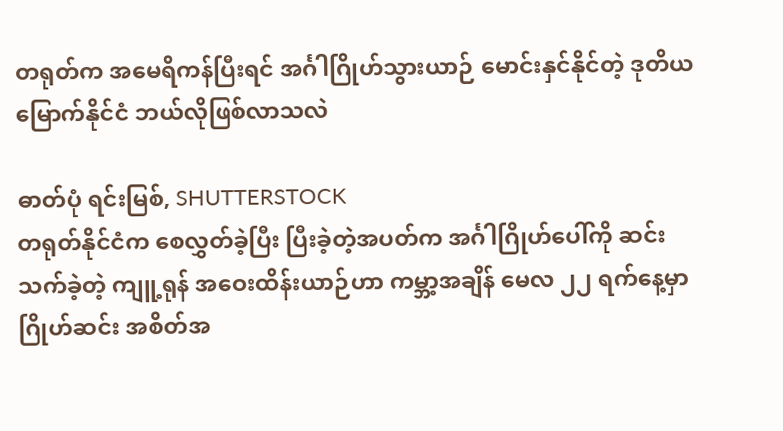တရုတ်က အမေရိကန်ပြီးရင် အင်္ဂါဂြိုဟ်သွားယာဉ် မောင်းနှင်နိုင်တဲ့ ဒုတိယမြောက်နိုင်ငံ ဘယ်လိုဖြစ်လာသလဲ

ဓာတ်ပုံ ရင်းမြစ်, SHUTTERSTOCK
တရုတ်နိုင်ငံက စေလွှတ်ခဲ့ပြီး ပြီးခဲ့တဲ့အပတ်က အင်္ဂါဂြိုဟ်ပေါ်ကို ဆင်းသက်ခဲ့တဲ့ ကျူ့ရုန် အဝေးထိန်းယာဉ်ဟာ ကမ္ဘာ့အချိန် မေလ ၂၂ ရက်နေ့မှာ ဂြိုဟ်ဆင်း အစိတ်အ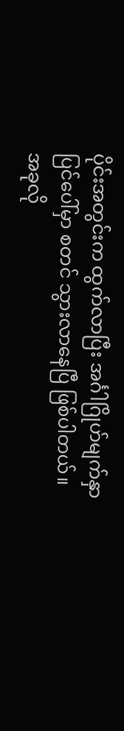ပိုင်းအတွင်းက ထွက်လာပြီး အင်္ဂါဂြိုဟ်မျက်နှာပြင်ပေါ်မှာ စတင် သွားလာနေပြီ ဖြစ်ပါတယ်။
အခုလို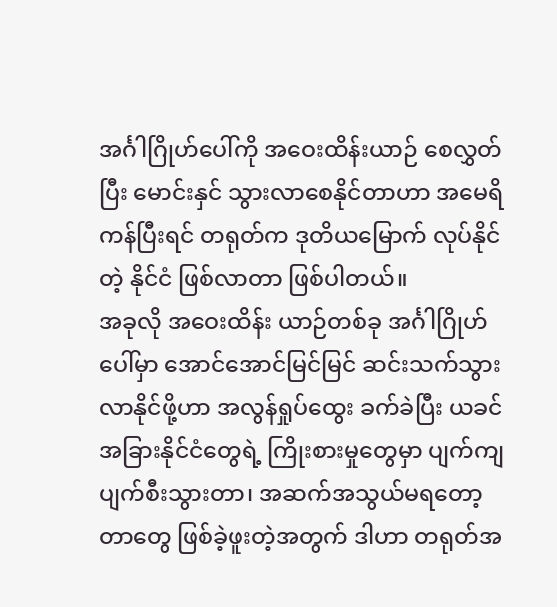အင်္ဂါဂြိုဟ်ပေါ်ကို အဝေးထိန်းယာဉ် စေလွှတ်ပြီး မောင်းနှင် သွားလာစေနိုင်တာဟာ အမေရိကန်ပြီးရင် တရုတ်က ဒုတိယမြောက် လုပ်နိုင်တဲ့ နိုင်ငံ ဖြစ်လာတာ ဖြစ်ပါတယ်။
အခုလို အဝေးထိန်း ယာဉ်တစ်ခု အင်္ဂါဂြိုဟ်ပေါ်မှာ အောင်အောင်မြင်မြင် ဆင်းသက်သွားလာနိုင်ဖို့ဟာ အလွန်ရှုပ်ထွေး ခက်ခဲပြီး ယခင် အခြားနိုင်ငံတွေရဲ့ ကြိုးစားမှုတွေမှာ ပျက်ကျ ပျက်စီးသွားတာ၊ အဆက်အသွယ်မရတော့တာတွေ ဖြစ်ခဲ့ဖူးတဲ့အတွက် ဒါဟာ တရုတ်အ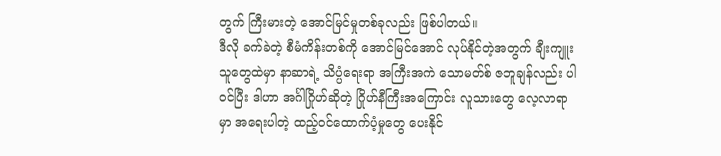တွက် ကြီးမားတဲ့ အောင်မြင်မှုတစ်ခုလည်း ဖြစ်ပါတယ်။
ဒီလို ခက်ခဲတဲ့ စီမံကိန်းတစ်ကို အောင်မြင်အောင် လုပ်နိုင်တဲ့အတွက် ချီးကျူးသူတွေထဲမှာ နာဆာရဲ့ သိပ္ပံရေးရာ အကြီးအကဲ သောမတ်စ် ဇဘူချန်လည်း ပါဝင်ပြီး ဒါဟာ အင်္ဂါဂြိုဟ်ဆိုတဲ့ ဂြိုဟ်နီကြီးအကြောင်း လူသားတွေ လေ့လာရာမှာ အရေးပါတဲ့ ထည့်ဝင်ထောက်ပံ့မှုတွေ ပေးနိုင်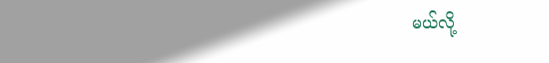မယ်လို့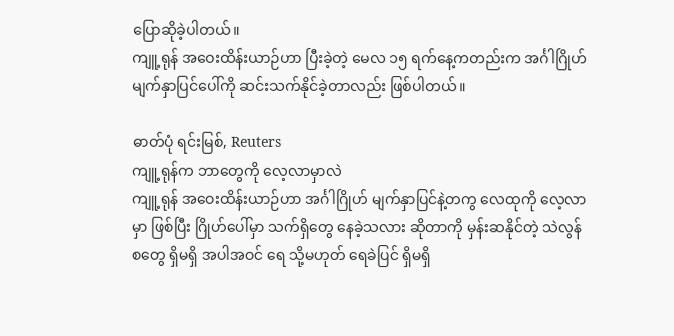ပြောဆိုခဲ့ပါတယ်။
ကျူ့ရုန် အဝေးထိန်းယာဉ်ဟာ ပြီးခဲ့တဲ့ မေလ ၁၅ ရက်နေ့ကတည်းက အင်္ဂါဂြိုဟ် မျက်နှာပြင်ပေါ်ကို ဆင်းသက်နိုင်ခဲ့တာလည်း ဖြစ်ပါတယ်။

ဓာတ်ပုံ ရင်းမြစ်, Reuters
ကျူ့ရုန်က ဘာတွေကို လေ့လာမှာလဲ
ကျူ့ရုန် အဝေးထိန်းယာဉ်ဟာ အင်္ဂါဂြိုဟ် မျက်နှာပြင်နဲ့တကွ လေထုကို လေ့လာမှာ ဖြစ်ပြီး ဂြိုဟ်ပေါ်မှာ သက်ရှိတွေ နေခဲ့သလား ဆိုတာကို မှန်းဆနိုင်တဲ့ သဲလွန်စတွေ ရှိမရှိ အပါအဝင် ရေ သို့မဟုတ် ရေခဲပြင် ရှိမရှိ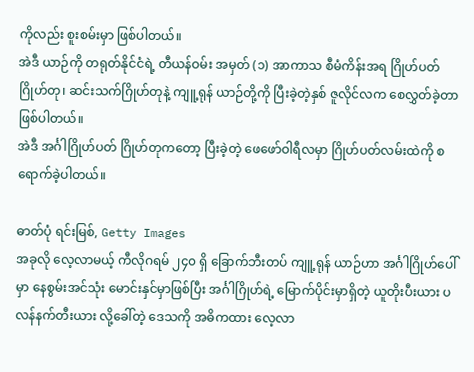ကိုလည်း စူးစမ်းမှာ ဖြစ်ပါတယ်။
အဲဒီ ယာဉ်ကို တရုတ်နိုင်ငံရဲ့ တီယန်ဝမ်း အမှတ် (၁) အာကာသ စီမံကိန်းအရ ဂြိုဟ်ပတ် ဂြိုဟ်တု၊ ဆင်းသက်ဂြိုဟ်တုနဲ့ ကျူ့ရုန် ယာဉ်တို့ကို ပြီးခဲ့တဲ့နှစ် ဇူလိုင်လက စေလွှတ်ခဲ့တာ ဖြစ်ပါတယ်။
အဲဒီ အင်္ဂါဂြိုဟ်ပတ် ဂြိုဟ်တုကတော့ ပြီးခဲ့တဲ့ ဖေဖော်ဝါရီလမှာ ဂြိုဟ်ပတ်လမ်းထဲကို စရောက်ခဲ့ပါတယ်။

ဓာတ်ပုံ ရင်းမြစ်, Getty Images
အခုလို လေ့လာမယ့် ကီလိုဂရမ် ၂၄၀ ရှိ ခြောက်ဘီးတပ် ကျူ့ရုန် ယာဉ်ဟာ အင်္ဂါဂြိုဟ်ပေါ်မှာ နေစွမ်းအင်သုံး မောင်းနှင်မှာဖြစ်ပြီး အင်္ဂါဂြိုဟ်ရဲ့ မြောက်ပိုင်းမှာရှိတဲ့ ယူတိုးပီးယား ပလန်နက်တီးယား လို့ခေါ်တဲ့ ဒေသကို အဓိကထား လေ့လာ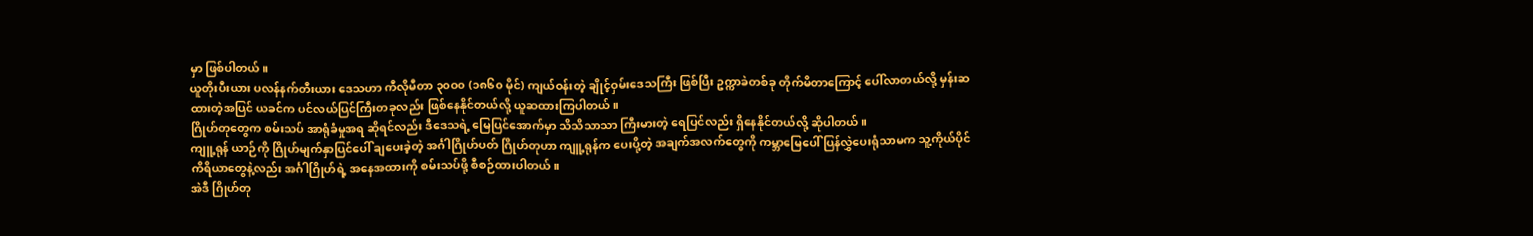မှာ ဖြစ်ပါတယ်။
ယူတိုးပီးယား ပလန်နက်တီးယား ဒေသဟာ ကီလိုမီတာ ၃၀ဝ၀ (၁၈၆၀ မိုင်) ကျယ်ဝန်းတဲ့ ချိုင့်ဝှမ်းဒေသကြီး ဖြစ်ပြီး ဥက္ကာခဲတစ်ခု တိုက်မိတာကြောင့် ပေါ်လာတယ်လို့ မှန်းဆထားတဲ့အပြင် ယခင်က ပင်လယ်ပြင်ကြီးတခုလည်း ဖြစ်နေနိုင်တယ်လို့ ယူဆထားကြပါတယ်။
ဂြိုဟ်တုတွေက စမ်းသပ် အာရုံခံမှုအရ ဆိုရင်လည်း ဒီဒေသရဲ့ မြေပြင်အောက်မှာ သိသိသာသာ ကြီးမားတဲ့ ရေပြင်လည်း ရှိနေနိုင်တယ်လို့ ဆိုပါတယ်။
ကျူ့ရုန် ယာဉ်ကို ဂြိုဟ်မျက်နှာပြင်ပေါ် ချပေးခဲ့တဲ့ အင်္ဂါဂြိုဟ်ပတ် ဂြိုဟ်တုဟာ ကျူ့ရုန်က ပေးပို့တဲ့ အချက်အလက်တွေကို ကမ္ဘာမြေပေါ် ပြန်လွှဲပေးရုံသာမက သူ့ကိုယ်ပိုင် ကိရိယာတွေနဲ့လည်း အင်္ဂါဂြိုဟ်ရဲ့ အနေအထားကို စမ်းသပ်ဖို့ စီစဉ်ထားပါတယ်။
အဲဒီ ဂြိုဟ်တု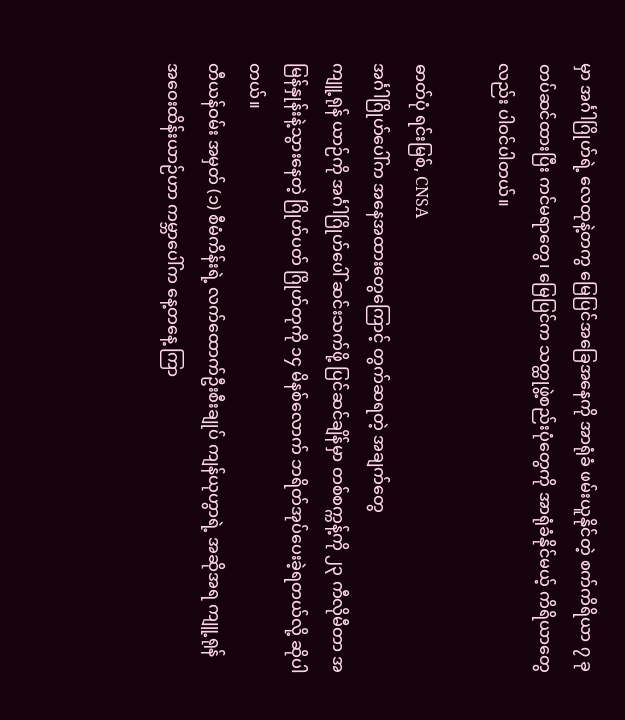မှာ အင်္ဂါဂြိုဟ်ရဲ့ လေထုနဲ့တကွ မြေပြင်အခြေအနေကို အာရုံခံ ဖမ်းယူနိုင်တဲ့ စက်ကိရိယာ ၇ ခု တပ်ဆင်ထားပြီး ကင်မရာတွေ၊ မြေပြင်က သတ္ထုဖွဲ့စည်းပုံတွေကို အာရုံခံနိုင်မယ့် ကိရိယာတွေလည်း ပါဝင်ပါတယ်။

ဓာတ်ပုံ ရင်းမြစ်, CNSA
အင်္ဂါဂြိုဟ်ပေါ်က အနေအထားတွေကြောင့် တွက်ဆရတဲ့ အချက်တွေ
ကျူ့ရုန် ယာဉ်ကို အင်္ဂါဂြိုဟ်ပေါ် ဆင်းသက်ဖို့ ပြင်ဆင်ချိန်မှာ တစ်စက္ကန့်ကို ၂၃ ကီလိုမီတာ အမြန်နှုန်းနဲ့သွားနေတဲ့ ဂြိုဟ်ပတ် ဂြိုဟ်တုကို ၁၄ မိနစ်လောက် ဘရိတ်အုပ်ပေးခဲ့ရတယ်လို့ ဆိုပါတယ်။
တီယန်ဝမ်း အမှတ် (၁) စီမံကိန်းရဲ့ လက်ထောက်ဦးစီးချုပ် ကျန်ယုဟွာရဲ့ အဆိုအရ ကျူ့ရုန် အဝေးထိန်းယာဉ်ဟာ ကမ္ဘာပေါ်က နေ့တနေ့ ကြာ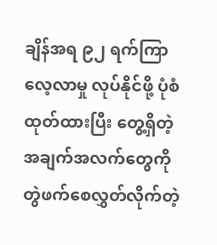ချိန်အရ ၉၂ ရက်ကြာ လေ့လာမှု လုပ်နိုင်ဖို့ ပုံစံထုတ်ထားပြီး တွေ့ရှိတဲ့ အချက်အလက်တွေကို တွဲဖက်စေလွှတ်လိုက်တဲ့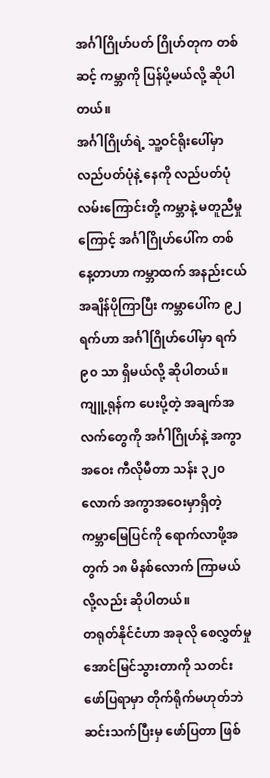အင်္ဂါဂြိုဟ်ပတ် ဂြိုဟ်တုက တစ်ဆင့် ကမ္ဘာကို ပြန်ပို့မယ်လို့ ဆိုပါတယ်။
အင်္ဂါဂြိုဟ်ရဲ့ သူ့ဝင်ရိုးပေါ်မှာ လည်ပတ်ပုံနဲ့ နေကို လည်ပတ်ပုံ လမ်းကြောင်းတို့ ကမ္ဘာနဲ့ မတူညီမှုကြောင့် အင်္ဂါဂြိုဟ်ပေါ်က တစ်နေ့တာဟာ ကမ္ဘာထက် အနည်းငယ် အချိန်ပိုကြာပြီး ကမ္ဘာပေါ်က ၉၂ ရက်ဟာ အင်္ဂါဂြိုဟ်ပေါ်မှာ ရက် ၉၀ သာ ရှိမယ်လို့ ဆိုပါတယ်။
ကျူ့ရုန်က ပေးပို့တဲ့ အချက်အလက်တွေကို အင်္ဂါဂြိုဟ်နဲ့ အကွာအဝေး ကီလိုမီတာ သန်း ၃၂၀ လောက် အကွာအဝေးမှာရှိတဲ့ ကမ္ဘာမြေပြင်ကို ရောက်လာဖို့အတွက် ၁၈ မိနစ်လောက် ကြာမယ်လို့လည်း ဆိုပါတယ်။
တရုတ်နိုင်ငံဟာ အခုလို စေလွှတ်မှု အောင်မြင်သွားတာကို သတင်းဖော်ပြရာမှာ တိုက်ရိုက်မဟုတ်ဘဲ ဆင်းသက်ပြီးမှ ဖော်ပြတာ ဖြစ်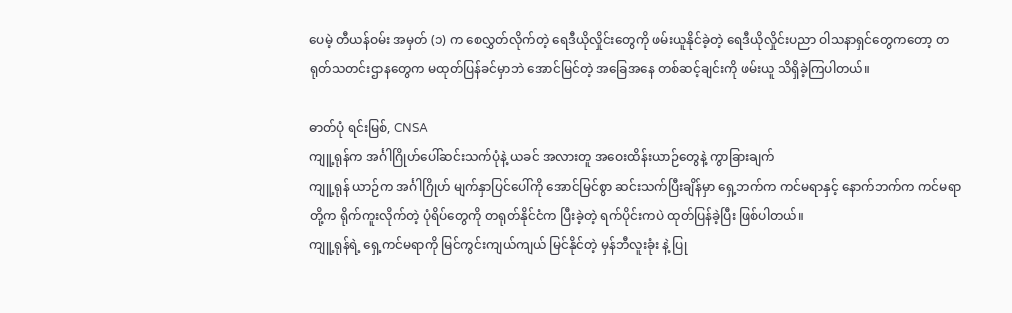ပေမဲ့ တီယန်ဝမ်း အမှတ် (၁) က စေလွှတ်လိုက်တဲ့ ရေဒီယိုလှိုင်းတွေကို ဖမ်းယူနိုင်ခဲ့တဲ့ ရေဒီယိုလှိုင်းပညာ ဝါသနာရှင်တွေကတော့ တရုတ်သတင်းဌာနတွေက မထုတ်ပြန်ခင်မှာဘဲ အောင်မြင်တဲ့ အခြေအနေ တစ်ဆင့်ချင်းကို ဖမ်းယူ သိရှိခဲ့ကြပါတယ်။

ဓာတ်ပုံ ရင်းမြစ်, CNSA
ကျူ့ရုန်က အင်္ဂါဂြိုဟ်ပေါ်ဆင်းသက်ပုံနဲ့ ယခင် အလားတူ အဝေးထိန်းယာဉ်တွေနဲ့ ကွာခြားချက်
ကျူ့ရုန် ယာဉ်က အင်္ဂါဂြိုဟ် မျက်နှာပြင်ပေါ်ကို အောင်မြင်စွာ ဆင်းသက်ပြီးချိန်မှာ ရှေ့ဘက်က ကင်မရာနှင့် နောက်ဘက်က ကင်မရာတို့က ရိုက်ကူးလိုက်တဲ့ ပုံရိပ်တွေကို တရုတ်နိုင်ငံက ပြီးခဲ့တဲ့ ရက်ပိုင်းကပဲ ထုတ်ပြန်ခဲ့ပြီး ဖြစ်ပါတယ်။
ကျူ့ရုန်ရဲ့ ရှေ့ကင်မရာကို မြင်ကွင်းကျယ်ကျယ် မြင်နိုင်တဲ့ မှန်ဘီလူးခုံး နဲ့ ပြု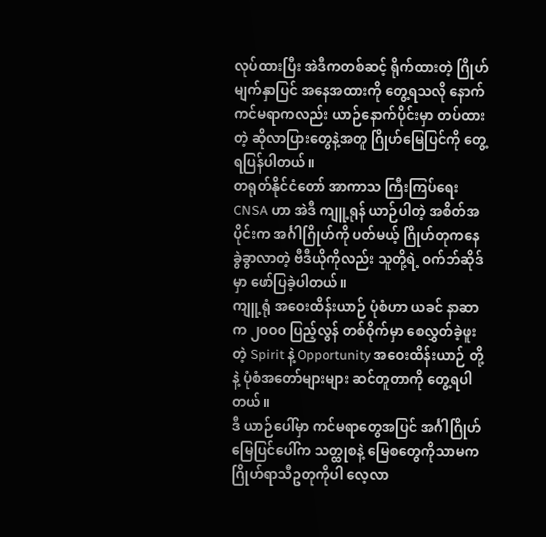လုပ်ထားပြီး အဲဒီကတစ်ဆင့် ရိုက်ထားတဲ့ ဂြိုဟ်မျက်နှာပြင် အနေအထားကို တွေ့ရသလို နောက်ကင်မရာကလည်း ယာဉ်နောက်ပိုင်းမှာ တပ်ထားတဲ့ ဆိုလာပြားတွေနဲ့အတူ ဂြိုဟ်မြေပြင်ကို တွေ့ရပြန်ပါတယ်။
တရုတ်နိုင်ငံတော် အာကာသ ကြီးကြပ်ရေး CNSA ဟာ အဲဒီ ကျူ့ရုန် ယာဉ်ပါတဲ့ အစိတ်အပိုင်းက အင်္ဂါဂြိုဟ်ကို ပတ်မယ့် ဂြိုဟ်တုကနေ ခွဲခွာလာတဲ့ ဗီဒီယိုကိုလည်း သူတို့ရဲ့ ဝက်ဘ်ဆိုဒ်မှာ ဖော်ပြခဲ့ပါတယ်။
ကျူ့ရုံ အဝေးထိန်းယာဉ် ပုံစံဟာ ယခင် နာဆာက ၂၀ဝ၀ ပြည့်လွန် တစ်ဝိုက်မှာ စေလွှတ်ခဲ့ဖူးတဲ့ Spirit နဲ့ Opportunity အဝေးထိန်းယာဉ် တို့နဲ့ ပုံစံအတော်များများ ဆင်တူတာကို တွေ့ရပါတယ်။
ဒီ ယာဉ်ပေါ်မှာ ကင်မရာတွေအပြင် အင်္ဂါဂြိုဟ်မြေပြင်ပေါ်က သတ္ထုစနဲ့ မြေစတွေကိုသာမက ဂြိုဟ်ရာသီဥတုကိုပါ လေ့လာ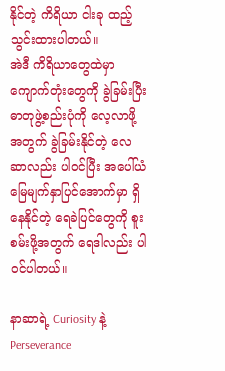နိုင်တဲ့ ကိရိယာ ငါးခု ထည့်သွင်းထားပါတယ်။
အဲဒီ ကိရိယာတွေထဲမှာ ကျောက်တုံးတွေကို ခွဲခြမ်းပြီး ဓာတုဖွဲ့စည်းပုံကို လေ့လာဖို့အတွက် ခွဲခြမ်းနိုင်တဲ့ လေဆာလည်း ပါဝင်ပြီး အပေါ်ယံ မြေမျက်နှာပြင်အောက်မှာ ရှိနေနိုင်တဲ့ ရေခဲပြင်တွေကို စူးစမ်းဖို့အတွက် ရေဒါလည်း ပါဝင်ပါတယ်။

နာဆာရဲ့ Curiosity နဲ့ Perseverance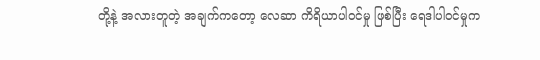တို့နဲ့ အလားတူတဲ့ အချက်ကတော့ လေဆာ ကိရိယာပါဝင်မှု ဖြစ်ပြီး ရေဒါပါဝင်မှုက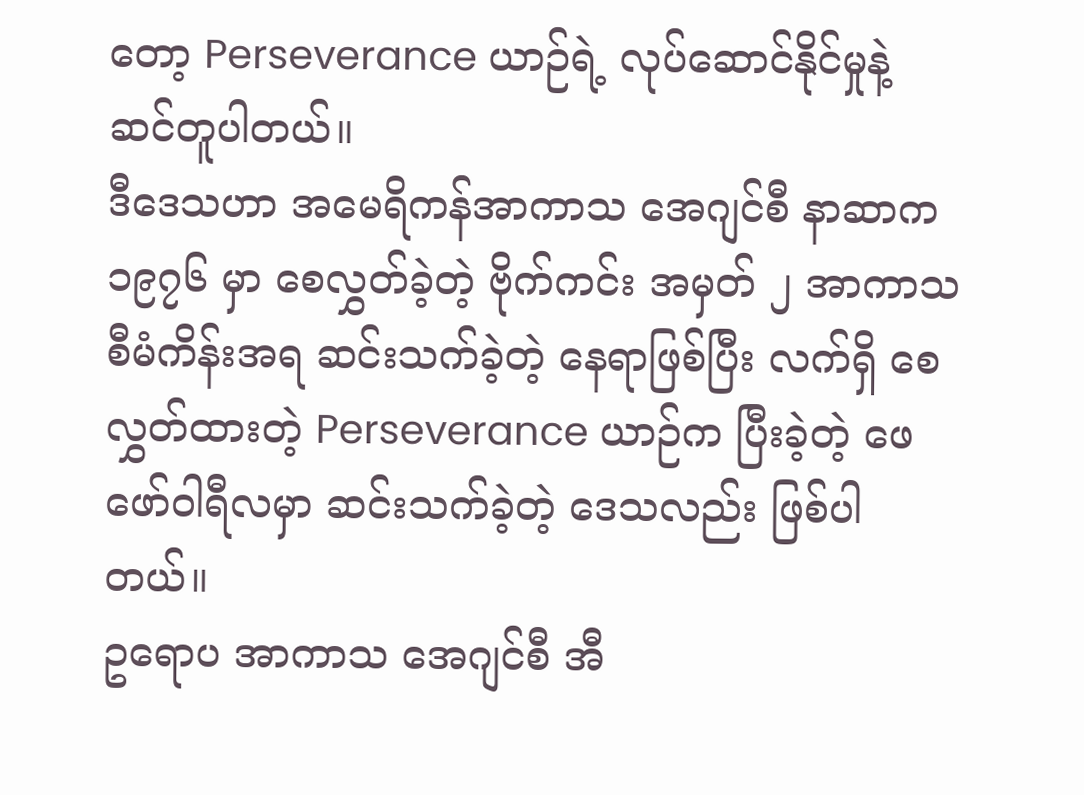တော့ Perseverance ယာဉ်ရဲ့ လုပ်ဆောင်နိုင်မှုနဲ့ ဆင်တူပါတယ်။
ဒီဒေသဟာ အမေရိကန်အာကာသ အေဂျင်စီ နာဆာက ၁၉၇၆ မှာ စေလွှတ်ခဲ့တဲ့ ဗိုက်ကင်း အမှတ် ၂ အာကာသ စီမံကိန်းအရ ဆင်းသက်ခဲ့တဲ့ နေရာဖြစ်ပြီး လက်ရှိ စေလွှတ်ထားတဲ့ Perseverance ယာဉ်က ပြီးခဲ့တဲ့ ဖေဖော်ဝါရီလမှာ ဆင်းသက်ခဲ့တဲ့ ဒေသလည်း ဖြစ်ပါတယ်။
ဥရောပ အာကာသ အေဂျင်စီ အီ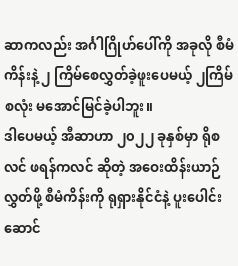ဆာကလည်း အင်္ဂါဂြိုဟ်ပေါ်ကို အခုလို စီမံကိန်းနဲ့ ၂ ကြိမ်စေလွှတ်ခဲ့ဖူးပေမယ့် ၂ကြိမ်စလုံး မအောင်မြင်ခဲ့ပါဘူး။
ဒါပေမယ့် အီဆာဟာ ၂၀၂၂ ခုနှစ်မှာ ရိုစလင် ဖရန်ကလင် ဆိုတဲ့ အဝေးထိန်းယာဉ် လွှတ်ဖို့ စီမံကိန်းကို ရုရှားနိုင်ငံနဲ့ ပူးပေါင်း ဆောင်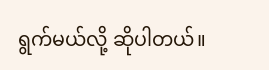ရွက်မယ်လို့ ဆိုပါတယ်။